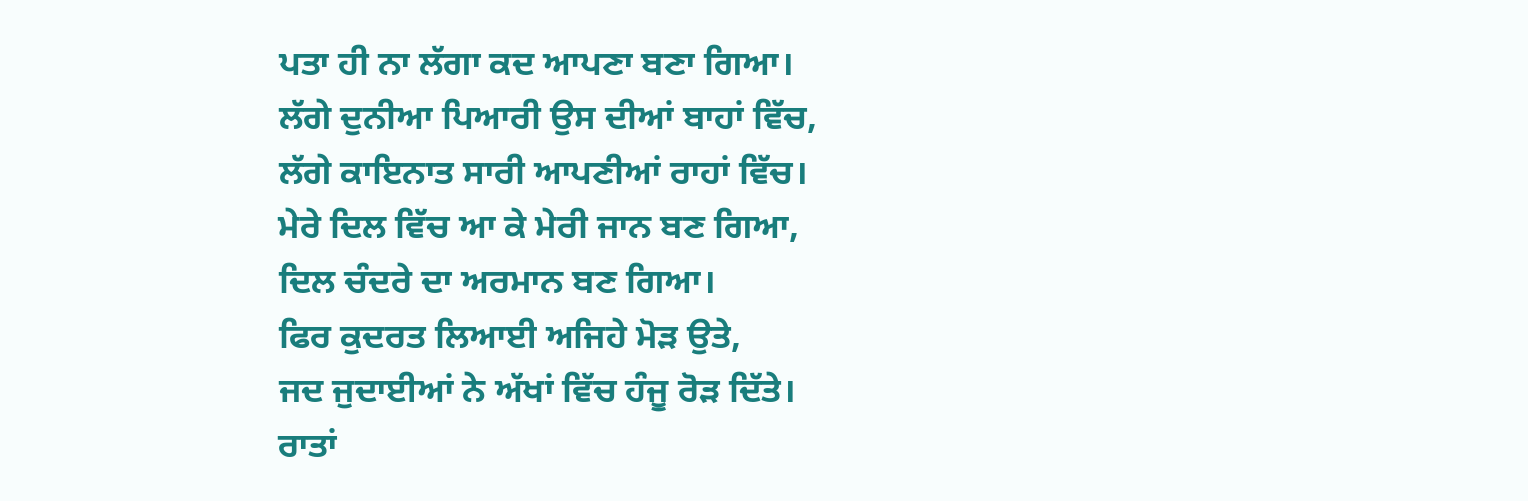ਪਤਾ ਹੀ ਨਾ ਲੱਗਾ ਕਦ ਆਪਣਾ ਬਣਾ ਗਿਆ।
ਲੱਗੇ ਦੁਨੀਆ ਪਿਆਰੀ ਉਸ ਦੀਆਂ ਬਾਹਾਂ ਵਿੱਚ,
ਲੱਗੇ ਕਾਇਨਾਤ ਸਾਰੀ ਆਪਣੀਆਂ ਰਾਹਾਂ ਵਿੱਚ।
ਮੇਰੇ ਦਿਲ ਵਿੱਚ ਆ ਕੇ ਮੇਰੀ ਜਾਨ ਬਣ ਗਿਆ,
ਦਿਲ ਚੰਦਰੇ ਦਾ ਅਰਮਾਨ ਬਣ ਗਿਆ।
ਫਿਰ ਕੁਦਰਤ ਲਿਆਈ ਅਜਿਹੇ ਮੋੜ ਉਤੇ,
ਜਦ ਜੁਦਾਈਆਂ ਨੇ ਅੱਖਾਂ ਵਿੱਚ ਹੰਜੂ ਰੋੜ ਦਿੱਤੇ।
ਰਾਤਾਂ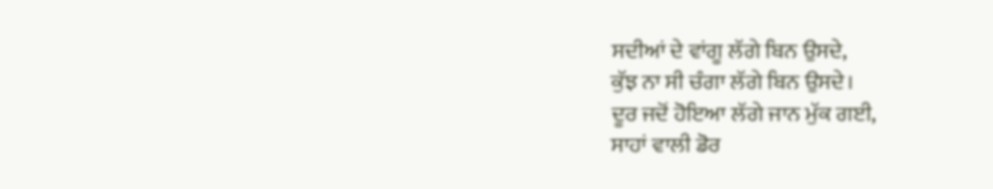ਸਦੀਆਂ ਦੇ ਵਾਂਗੂ ਲੱਗੇ ਬਿਨ ਉਸਦੇ,
ਕੁੱਝ ਨਾ ਸੀ ਚੰਗਾ ਲੱਗੇ ਬਿਨ ਉਸਦੇ।
ਦੂਰ ਜਦੋਂ ਹੋਇਆ ਲੱਗੇ ਜਾਨ ਮੁੱਕ ਗਈ,
ਸਾਹਾਂ ਵਾਲੀ ਡੋਰ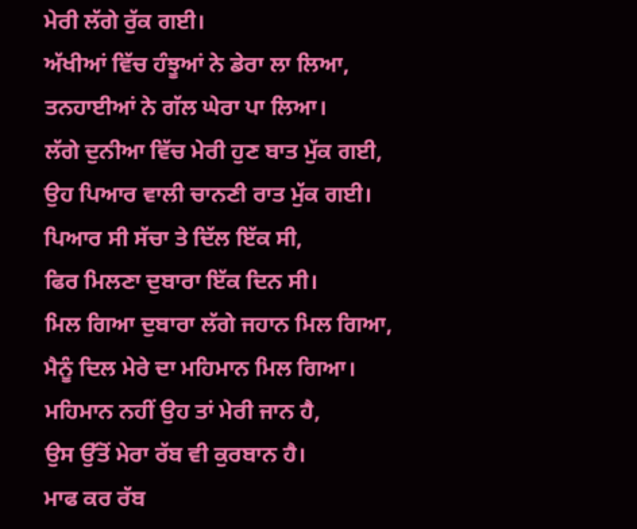ਮੇਰੀ ਲੱਗੇ ਰੁੱਕ ਗਈ।
ਅੱਖੀਆਂ ਵਿੱਚ ਹੰਝੂਆਂ ਨੇ ਡੇਰਾ ਲਾ ਲਿਆ,
ਤਨਹਾਈਆਂ ਨੇ ਗੱਲ ਘੇਰਾ ਪਾ ਲਿਆ।
ਲੱਗੇ ਦੁਨੀਆ ਵਿੱਚ ਮੇਰੀ ਹੁਣ ਬਾਤ ਮੁੱਕ ਗਈ,
ਉਹ ਪਿਆਰ ਵਾਲੀ ਚਾਨਣੀ ਰਾਤ ਮੁੱਕ ਗਈ।
ਪਿਆਰ ਸੀ ਸੱਚਾ ਤੇ ਦਿੱਲ ਇੱਕ ਸੀ,
ਫਿਰ ਮਿਲਣਾ ਦੁਬਾਰਾ ਇੱਕ ਦਿਨ ਸੀ।
ਮਿਲ ਗਿਆ ਦੁਬਾਰਾ ਲੱਗੇ ਜਹਾਨ ਮਿਲ ਗਿਆ,
ਮੈਨੂੰ ਦਿਲ ਮੇਰੇ ਦਾ ਮਹਿਮਾਨ ਮਿਲ ਗਿਆ।
ਮਹਿਮਾਨ ਨਹੀਂ ਉਹ ਤਾਂ ਮੇਰੀ ਜਾਨ ਹੈ,
ਉਸ ਉੱਤੋਂ ਮੇਰਾ ਰੱਬ ਵੀ ਕੁਰਬਾਨ ਹੈ।
ਮਾਫ ਕਰ ਰੱਬ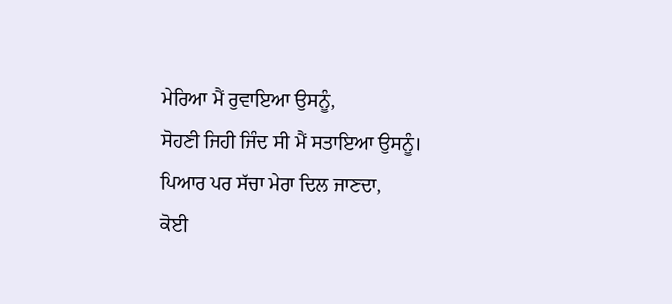ਮੇਰਿਆ ਮੈਂ ਰੁਵਾਇਆ ਉਸਨੂੰ,
ਸੋਹਣੀ ਜਿਹੀ ਜਿੰਦ ਸੀ ਮੈਂ ਸਤਾਇਆ ਉਸਨੂੰ।
ਪਿਆਰ ਪਰ ਸੱਚਾ ਮੇਰਾ ਦਿਲ ਜਾਣਦਾ,
ਕੋਈ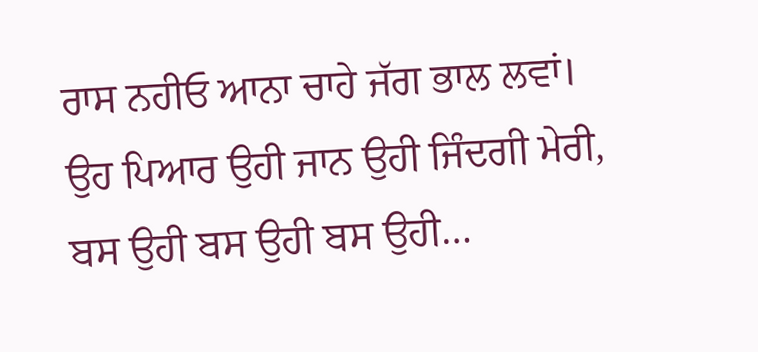ਰਾਸ ਨਹੀਓ ਆਨਾ ਚਾਹੇ ਜੱਗ ਭਾਲ ਲਵਾਂ।
ਉਹ ਪਿਆਰ ਉਹੀ ਜਾਨ ਉਹੀ ਜਿੰਦਗੀ ਮੇਰੀ,
ਬਸ ਉਹੀ ਬਸ ਉਹੀ ਬਸ ਉਹੀ…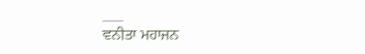___
ਵਨੀਤਾ ਮਹਾਜਨ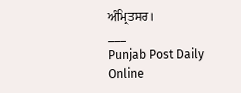ਅੰਮ੍ਰਿਤਸਰ।
___
Punjab Post Daily Online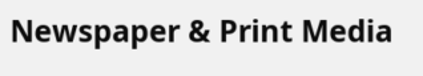Newspaper & Print Media